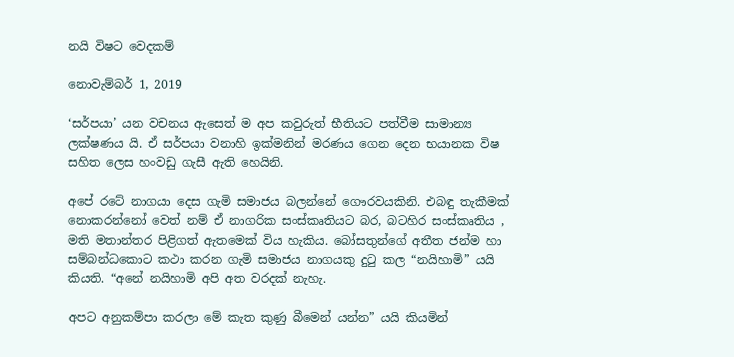නයි විෂට වෙදකම්

නොවැම්බර් 1, 2019

‘සර්පයා’ යන වචනය ඇසෙත් ම අප කවුරුත් භීතියට පත්වීම සාමාන්‍ය ලක්ෂණය යි. ඒ සර්පයා වනාහි ඉක්මනින් මරණය ගෙන දෙන භයානක විෂ සහිත ලෙස හංවඩු ගැසී ඇති හෙයිනි.

අපේ රටේ නාගයා දෙස ගැමි සමාජය බලන්නේ ගෞරවයකිනි. එබඳු තැකීමක් නොකරන්නෝ වෙත් නම් ඒ නාගරික සංස්කෘතියට බර, බටහිර සංස්කෘතිය , මති මතාන්තර පිළිගත් ඇතමෙක් විය හැකිය. බෝසතුන්ගේ අතීත ජන්ම හා සම්බන්ධකොට කථා කරන ගැමි සමාජය නාගයකු දුටු කල “නයිහාමි” යයි කියති. “අනේ නයිහාමි අපි අත වරදක් නැහැ.

අපට අනුකම්පා කරලා මේ කැත කුණු බීමෙන් යන්න” යයි කියමින්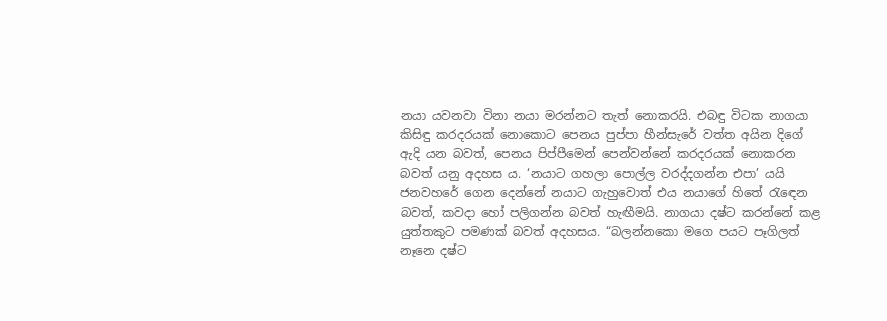නයා යවනවා විනා නයා මරන්නට තැත් නොකරයි. එබඳු විටක නාගයා කිසිඳු කරදරයක් නොකොට පෙනය පුප්පා හීන්සැරේ වත්ත අයින දිගේ ඇදි යන බවත්, පෙනය පිප්පීමෙන් පෙන්වන්නේ කරදරයක් නොකරන බවත් යනු අදහස ය. ‘නයාට ගහලා පොල්ල වරද්දගන්න එපා’ යයි ජනවහරේ ගෙන දෙන්නේ නයාට ගැහුවොත් එය නයාගේ හිතේ රැඳෙන බවත්, කවදා හෝ පලිගන්න බවත් හැඟීමයි. නාගයා දෂ්ට කරන්නේ කළ යුත්තකුට පමණක් බවත් අදහසය. “බලන්නකො මගෙ පයට පෑගිලත් නෑනෙ දෂ්ට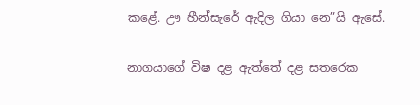කළේ. ඌ හීන්සැරේ ඇදිල ගියා නෙ”යි ඇසේ.

නාගයාගේ විෂ දළ ඇත්තේ දළ සතරෙක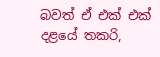බවත් ඒ එක් එක් දළයේ තකරි,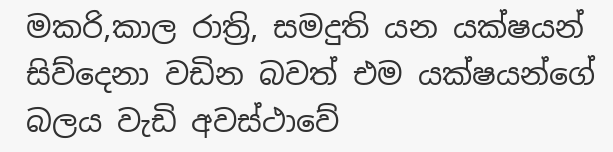මකරි,කාල රාත්‍රි, සමදුති යන යක්ෂයන් සිව්දෙනා වඩින බවත් එම යක්ෂයන්ගේ බලය වැඩි අවස්ථාවේ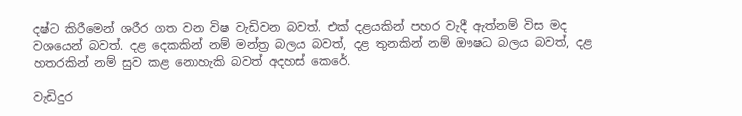දෂ්ට කිරීමෙන් ශරීර ගත වන විෂ වැඩිවන බවත්. එක් දළයකින් පහර වැදී ඇත්නම් විස මද වශයෙන් බවත්. දළ දෙකකින් නම් මන්ත්‍ර බලය බවත්, දළ තුනකින් නම් ඖෂධ බලය බවත්, දළ හතරකින් නම් සුව කළ නොහැකි බවත් අදහස් කෙරේ.

වැඩිදුර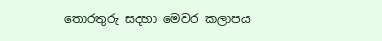තොරතුරු සදහා මෙවර කලාපය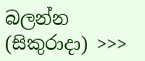බලන්න (සිකුරාදා) >>>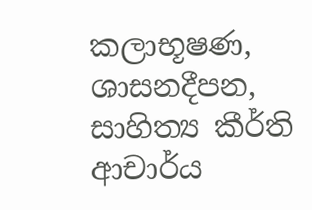කලාභූෂණ, ශාසනදීපන,
සාහිත්‍ය කීර්ති
ආචාර්ය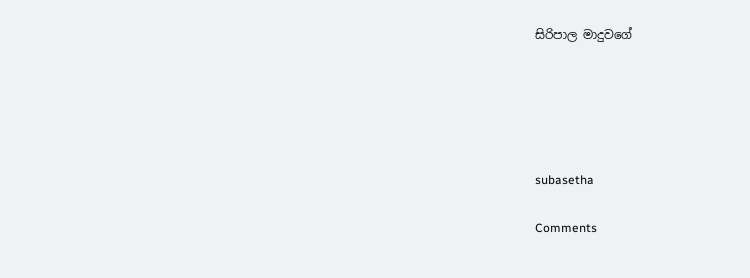සිරිපාල මාදුවගේ





subasetha

Comments